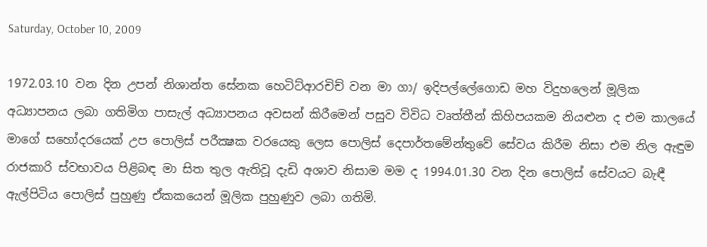Saturday, October 10, 2009

1972.03.10 වන දින උපන් නිශාන්ත සේනක හෙටිට්ආරචිච් වන මා ගා/ ඉදිපල්ලේගොඩ මහ විදුහලෙන් මූලික අධ්‍යාපනය ලබා ගතිමිග පාසැල් අධ්‍යාපනය අවසන් කිරීමෙන් පසුව විවිධ වෘත්තීන් කිහිපයකම නියළුන ද එම කාලයේ මාගේ සහෝදරයෙක් උප පොලිස් පරීක්‍ෂක වරයෙකු ලෙස පොලිස් දෙපාර්තමේන්තුවේ සේවය කිරීම නිසා එම නිල ඇඳුම රාජකාරි ස්වභාවය පිළිබඳ මා සිත තුල ඇතිවූ දැඩි අශාව නිසාම මම ද 1994.01.30 වන දින පොලිස් සේවයට බැඳී ඇල්පිටිය පොලිස් පුහුණු ඒකකයෙන් මූලික පුහුණුව ලබා ගතිමි.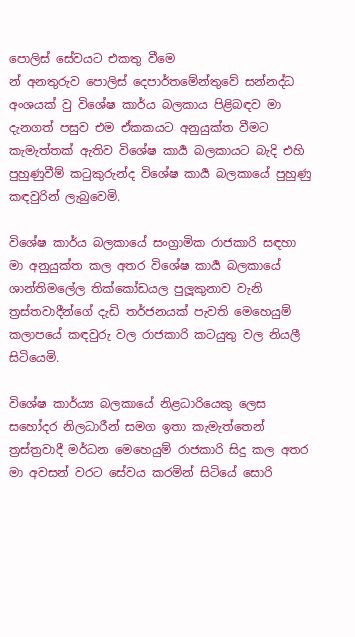පොලිස් සේවයට එකතු වීමෙ
න් අනතුරුව පොලිස් දෙපාර්තමේන්තුවේ සන්නද්ධ අංශයක් වු විශේෂ කාර්ය බලකාය පිළිබඳව මා දැනගත් පසුව එම ඒකකයට අනුයුක්ත වීමට කැමැත්තක් ඇතිව විශේෂ කාර්‍ය බලකායට බැදි එහි පුහුණුවීම් කටුකුරුන්ද විශේෂ කාර්‍ය බලකායේ පුහුණු කඳවුරින් ලැබුවෙමි.

විශේෂ කාර්ය බලකායේ සංග්‍රාමික රාජකාරි සඳහා මා අනුයුක්ත කල අතර විශේෂ කාර්‍ය බලකායේ ශාන්තිමලේල තික්කෝඩයල පුලූකුනාව වැනි ත්‍රස්තවාදීන්ගේ දැඩි තර්ජනයක් පැවති මෙහෙයුම් කලාපයේ කඳවුරු වල රාජකාරි කටයුතු වල නියලී සිටියෙමි.

විශේෂ කාර්ය්‍ය බලකායේ නිළධාරියෙකු ලෙස සහෝදර නිලධාරීන් සමග ඉතා කැමැත්තෙන් ත්‍රස්ත්‍රවාදී මර්ධන මෙහෙයුම් රාජකාරි සිදු කල අතර මා අවසන් වරට සේවය කරමින් සිටියේ සොරි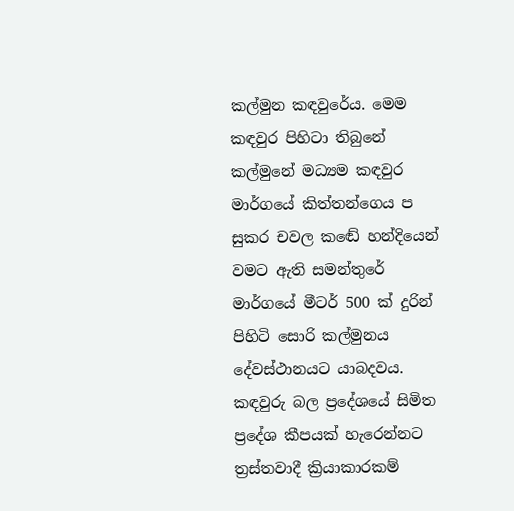කල්මුන කඳවුරේය. මෙම කඳවුර පිහිටා තිබුනේ කල්මුනේ මධ්‍යම කඳවුර මාර්ගයේ කිත්තන්ගෙය ප
සුකර චවල කඬේ හන්දියෙන් වමට ඇති සමන්තුරේ මාර්ගයේ මීටර් 500 ක් දුරින් පිහිටි සොරි කල්මුනය දේවස්ථානයට යාබදවය. කඳවුරු බල ප්‍රදේශයේ සිමිත ප්‍රදේශ කීපයක් හැරෙන්නට ත්‍රස්තවාදී ක්‍රියාකාරකම්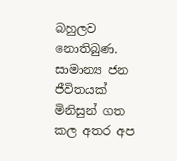බහුලව නොතිබුණ. සාමාන්‍ය ජන ජීවිතයක් මිනිසුන් ගත කල අතර අප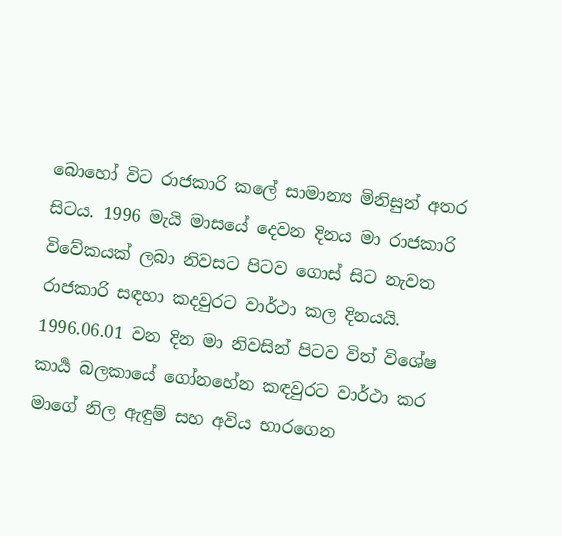බොහෝ විට රාජකාරි කලේ සාමාන්‍ය මිනිසුන් අතර සිටය. 1996 මැයි මාසයේ දෙවන දිනය මා රාජකාරි විවේකයක් ලබා නිවසට පිටව ගොස් සිට නැවත රාජකාරි සඳහා කදවුරට වාර්ථා කල දිනයයි.
1996.06.01 වන දින මා නිවසින් පිටව විත් විශේෂ කාර්‍ය බලකායේ ගෝනහේන කඳවුරට වාර්ථා කර මාගේ නිල ඇඳුම් සහ අවිය භාරගෙන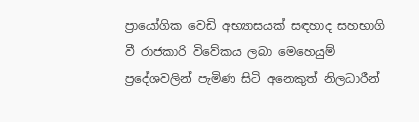ප්‍රායෝගික වෙඩි අභ්‍යාසයක් සඳහාද සහභාගි වී රාජකාරි විවේකය ලබා මෙහෙයුම් ප්‍රදේශවලින් පැමිණ සිටි අනෙකුත් නිලධාරීන්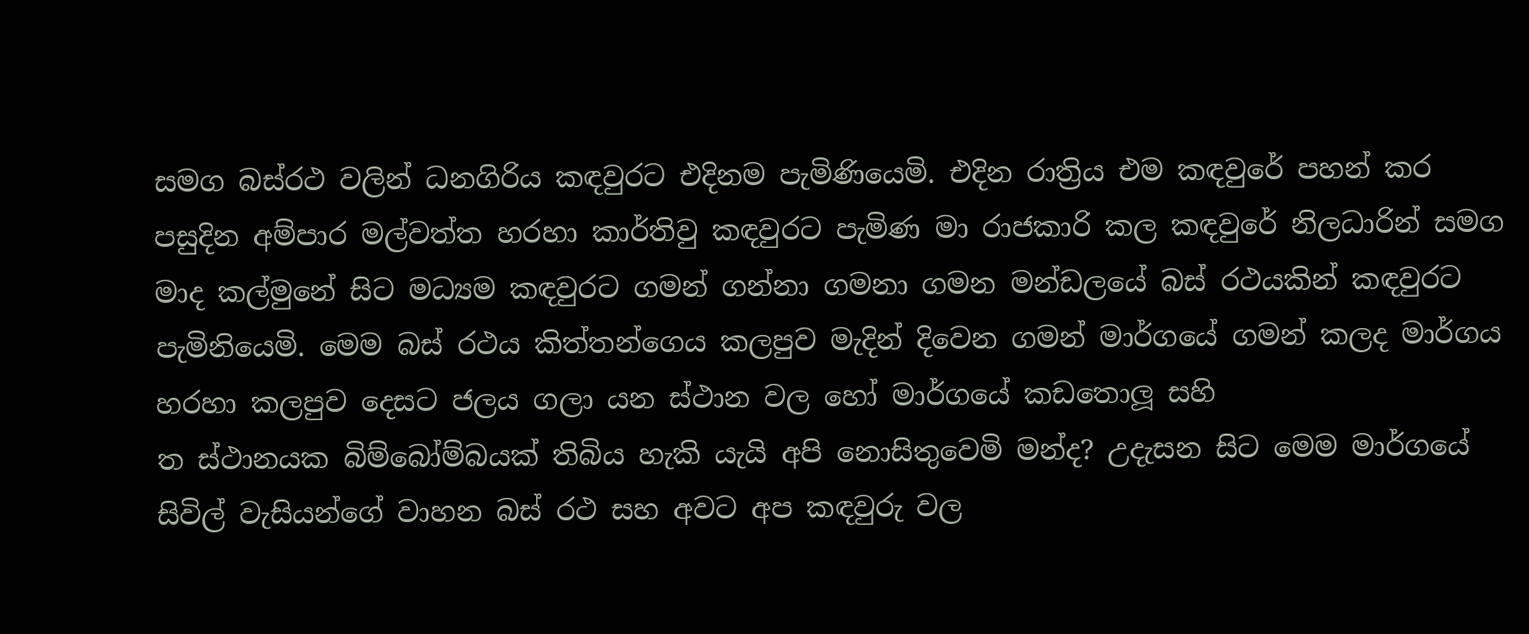සමග බස්රථ වලින් ධනගිරිය කඳවුරට එදිනම පැමිණියෙමි. එදින රාත්‍රිය එම කඳවුරේ පහන් කර පසුදින අම්පාර මල්වත්ත හරහා කාර්තිවු කඳවුරට පැමිණ මා රාජකාරි කල කඳවුරේ නිලධාරින් සමග මාද කල්මුනේ සිට මධ්‍යම කඳවුරට ගමන් ගන්නා ගමනා ගමන මන්ඩලයේ බස් රථයකින් කඳවුරට පැමිනියෙමි. මෙම බස් රථය කිත්තන්ගෙය කලපුව මැදින් දිවෙන ගමන් මාර්ගයේ ගමන් කලද මාර්ගය හරහා කලපුව දෙසට ජලය ගලා යන ස්ථාන වල හෝ මාර්ගයේ කඩතොලූ සහි
ත ස්ථානයක බිම්බෝම්බයක් තිබිය හැකි යැයි අපි නොසිතුවෙමි මන්ද? උදැසන සිට මෙම මාර්ගයේ සිවිල් වැසියන්ගේ වාහන බස් රථ සහ අවට අප කඳවුරු වල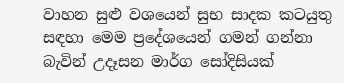වාහන සුළු වශයෙන් සුභ සාදක කටයුතු සඳහා මෙම ප්‍රදේශයෙන් ගමන් ගන්නා බැවින් උදෑසන මාර්ග සෝදිසියක්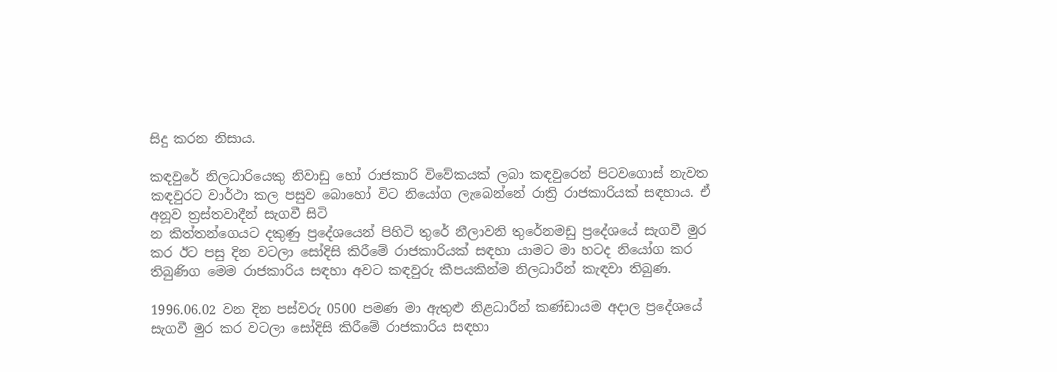සිදු කරන නිසාය.

කඳවුරේ නිලධාරියෙකු නිවාඩු හෝ රාජකාරි විවේකයක් ලබා කඳවුරෙන් පිටවගොස් නැවත කඳවුරට වාර්ථා කල පසුව බොහෝ විට නියෝග ලැබෙන්නේ රාත්‍රි රාජකාරියක් සඳහාය. ඒ අනූව ත්‍රස්තවාදීන් සැගවී සිටි
න කිත්තන්ගෙයට දකුණු ප්‍රදේශයෙන් පිහිටි තුරේ නීලාවනි තුරේනමඩු ප්‍රදේශයේ සැගවී මුර කර ඊට පසු දින වටලා සෝදිසි කිරීමේ රාජකාරියක් සඳහා යාමට මා හටද නියෝග කර තිබුණිග මෙම රාජකාරිය සඳහා අවට කඳවුරු කීපයකින්ම නිලධාරීන් කැඳවා තිබුණ.

1996.06.02 වන දින පස්වරු 0500 පමණ මා ඇතුළු නිළධාරීන් කණ්ඩායම අදාල ප්‍රදේශයේ සැගවී මුර කර වටලා සෝදිසි කිරීමේ රාජකාරිය සඳහා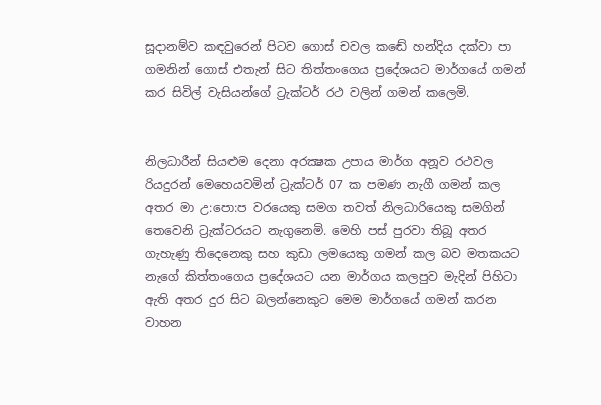සූදානම්ව කඳවුරෙන් පිටව ගොස් චවල කඬේ හන්දිය දක්වා පා ගමනින් ගොස් එතැන් සිට තිත්තංගෙය ප්‍රදේශයට මාර්ගයේ ගමන් කර සිවිල් වැසියන්ගේ ට්‍රැක්ටර් රථ වලින් ගමන් කලෙමි.


නිලධාරීන් සියළුම දෙනා අරක්‍ෂක උපාය මාර්ග අනූව රථවල රියදුරන් මෙහෙයවමින් ට්‍රැක්ටර් 07 ක පමණ නැගී ගමන් කල අතර මා උ:පො:ප වරයෙකු සමග තවත් නිලධාරියෙකු සමගින් තෙවෙනි ට්‍රැක්ටරයට නැගුනෙමි. මෙහි පස් පුරවා තිබූ අතර ගැහැණු තිදෙනෙකු සහ කුඩා ලමයෙකු ගමන් කල බව මතකයට නැගේ කිත්තංගෙය ප්‍රදේශයට යන මාර්ගය කලපුව මැදින් පිහිටා ඇති අතර දුර සිට බලන්නෙකුට මෙම මාර්ගයේ ගමන් කරන වාහන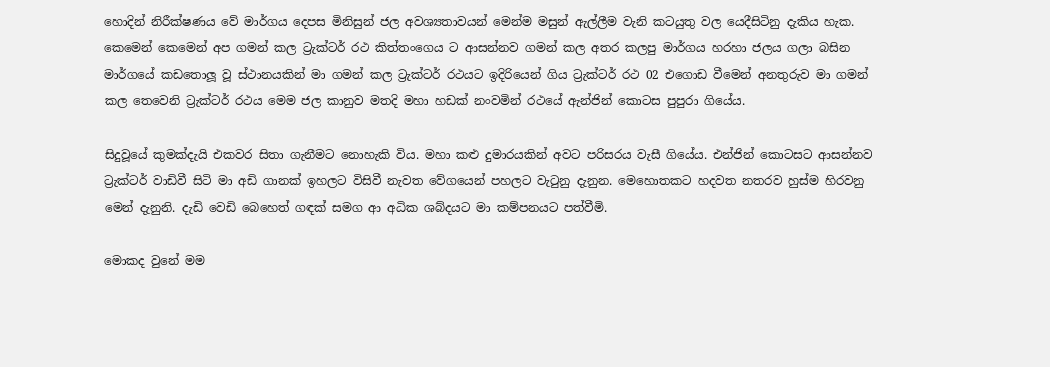හොදින් නිරීක්ෂණය වේ මාර්ගය දෙපස මිනිසුන් ජල අවශ්‍යතාවයන් මෙන්ම මසුන් ඇල්ලීම වැනි කටයුතු වල යෙදීසිටිනු දැකිය හැක. කෙමෙන් කෙමෙන් අප ගමන් කල ට්‍රැක්ටර් රථ කිත්තංගෙය ට ආසන්නව ගමන් කල අතර කලපු මාර්ගය හරහා ජලය ගලා බසින මාර්ගයේ කඩතොලූ වූ ස්ථානයකින් මා ගමන් කල ට්‍රැක්ටර් රථයට ඉදිරියෙන් ගිය ට්‍රැක්ටර් රථ 02 එගොඩ වීමෙන් අනතුරුව මා ගමන් කල තෙවෙනි ට්‍රැක්ටර් රථය මෙම ජල කානුව මතදි මහා හඩක් නංවමින් රථයේ ඇන්ජින් කොටස පුපුරා ගියේය.

සිදුවූයේ කුමක්දැයි එකවර සිතා ගැනීමට නොහැකි විය. මහා කළු දුමාරයකින් අවට පරිසරය වැසී ගියේය. එන්ජින් කොටසට ආසන්නව ට්‍රැක්ටර් වාඩිවී සිටි මා අඩි ගානක් ඉහලට විසිවී නැවත වේගයෙන් පහලට වැටුනු දැනුන. මෙහොතකට හදවත නතරව හුස්ම හිරවනු මෙන් දැනුනි. දැඩි වෙඩි බෙහෙත් ගඳක් සමග ආ අධික ශබ්දයට මා කම්පනයට පත්වීමි.

මොකද වුනේ මම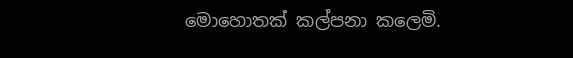මොහොතක් කල්පනා කලෙමි.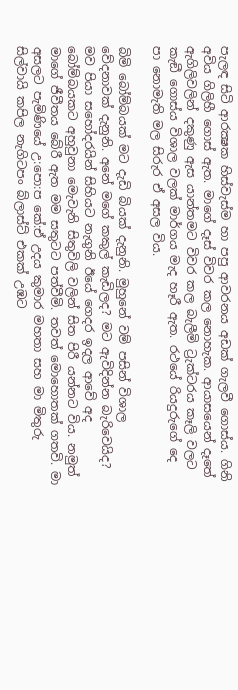පැලඳ සිටි ආරක්‍ෂක හිස්වැස්ම හා පපු ආවරනය අඩක් ගැලවී ගොස්ය. ගිනි අවිය ගිලිහී ගොස් ඇත. මාගේ දෑස් විවර කල නොහැක. ආයාසයෙන් දෑතේ ඇගිලිවලින් දකුණු ඇස යාන්තමට විවර කල බැලීමි ට්‍රැක්ටරය කෑලි වලට කැඞී ගොස්ය විශාල වලක් මාර්ගය මැද හෑරී ඇත. රථයේ රියදුරුගේ දෙ
පා නොමැති මල සිරුර ඒ අසල විය.

බිමි බෝම්බයක් මට දැඩි බියක් දැනුනි. මුහුනේ වම් පසින් විශාල වේදනාවක් දැනුනි. අනේ මගේ කකුල් කැඩිලද? මට ඇවිදින්න බැරිවෙයිද? මව පියා සහෝදරයින් සිහියට නැගුනි ඊයේ ගෙදර ඉදල ආවේ අද බෝම්බයකට අහුවුනා මෙැවැනි සිතුවිලි වලින් සිත පිරී යන්නට විය. නමුත් මාගේ ජීවීතය බේරී ඇත මම සතුටට පත්වීමි. තවත් මොහොතක් ගතවි. මා අසලට පැමිණියේ උ:පො:ප කේ:ඒ උදය කුමාර මහතා සහ මා මිතුරු සිල්වායි කපිල නැගිටපං බ්ලාස්ට් එකක් උඹට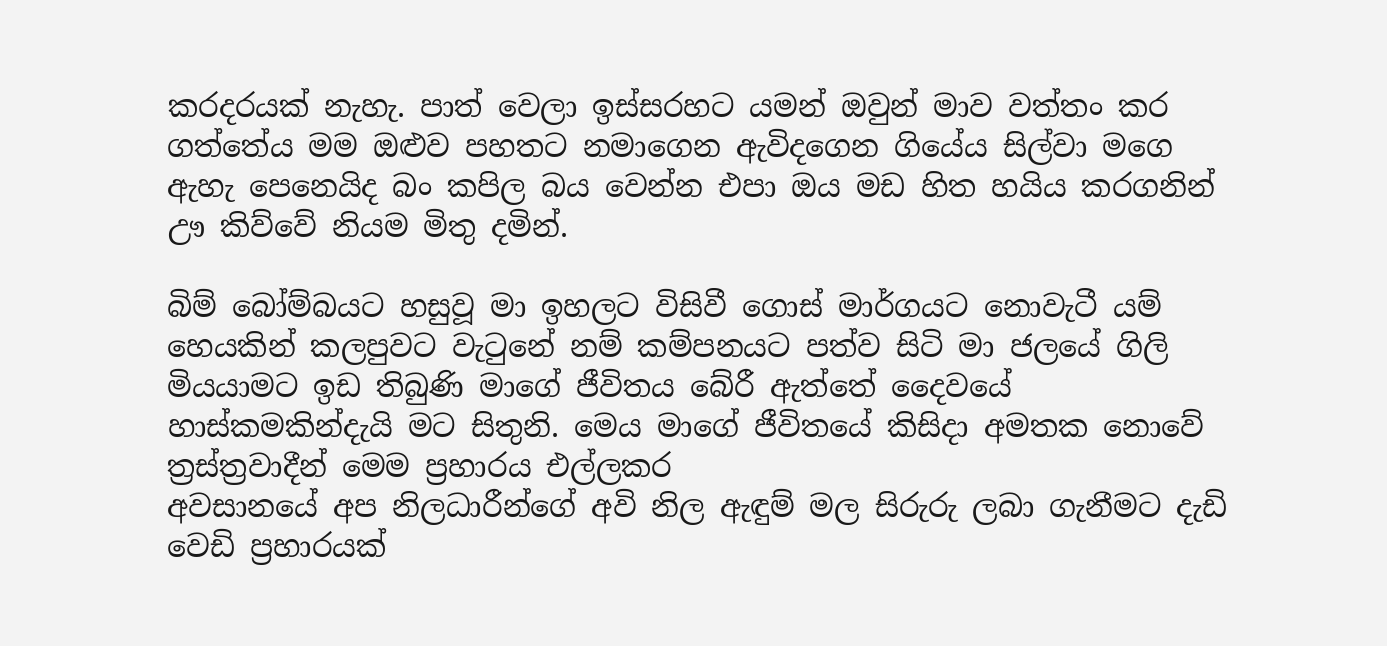කරදරයක් නැහැ. පාත් වෙලා ඉස්සරහට යමන් ඔවුන් මාව වත්තං කර ගත්තේය මම ඔළුව පහතට නමාගෙන ඇවිදගෙන ගියේය සිල්වා මගෙ ඇහැ පෙනෙයිද බං කපිල බය වෙන්න එපා ඔය මඩ හිත හයිය කරගනින් ඌ කිව්වේ නියම මිතු දමින්.

බිම් බෝම්බයට හසුවූ මා ඉහලට විසිවී ගොස් මාර්ගයට නොවැටී යම් හෙයකින් කලපුවට වැටුනේ නම් කම්පනයට පත්ව සිටි මා ජලයේ ගිලි මියයාමට ඉඩ තිබුණි මාගේ ජීවිතය බේරී ඇත්තේ දෛවයේ හාස්කමකින්දැයි මට සිතුනි. මෙය මාගේ ජීවිතයේ කිසිදා අමතක නොවේ ත්‍රස්ත්‍රවාදීන් මෙම ප්‍රහාරය එල්ලකර
අවසානයේ අප නිලධාරීන්ගේ අවි නිල ඇඳුම් මල සිරුරු ලබා ගැනීමට දැඩි වෙඩි ප්‍රහාරයක්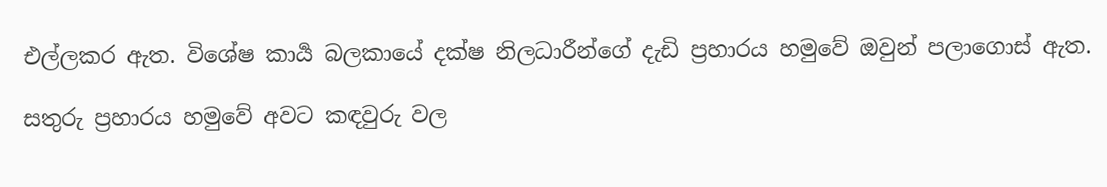එල්ලකර ඇත. විශේෂ කාර්‍ය බලකායේ දක්ෂ නිලධාරීන්ගේ දැඩි ප්‍රහාරය හමුවේ ඔවුන් පලාගොස් ඇත.

සතුරු ප්‍රහාරය හමුවේ අවට කඳවුරු වල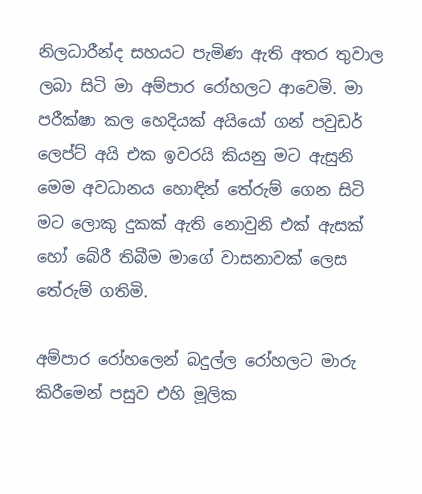නිලධාරීන්ද සහයට පැමිණ ඇති අතර තුවාල ලබා සිටි මා අම්පාර රෝහලට ආවෙමි. මා පරීක්ෂා කල හෙදියක් අයියෝ ගන් පවුඩර් ලෙප්ට් අයි එක ඉවරයි කියනු මට ඇසුනි මෙම අවධානය හොඳින් තේරුම් ගෙන සිටි මට ලොකු දුකක් ඇති නොවුනි එක් ඇසක් හෝ බේරී තිබීම මාගේ වාසනාවක් ලෙස තේරුම් ගතිමි.

අම්පාර රෝහලෙන් බදුල්ල රෝහලට මාරු කිරීමෙන් පසුව එහි මූලික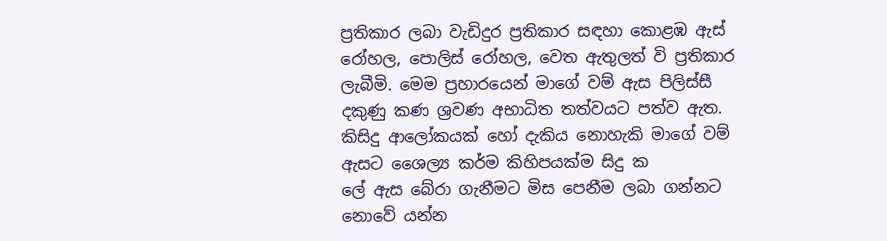ප්‍රතිකාර ලබා වැඩිදුර ප්‍රතිකාර සඳහා කොළඹ ඇස් රෝහල, පොලිස් රෝහල, වෙත ඇතුලත් වි ප්‍රතිකාර ලැබීමි. මෙම ප්‍රහාරයෙන් මාගේ වම් ඇස පිලිස්සී දකුණු කණ ශ්‍රවණ අභාධිත තත්වයට පත්ව ඇත. කිසිදු ආලෝකයක් හෝ දැකිය නොහැකි මාගේ වම් ඇසට ශෛල්‍ය කර්ම කිහිපයක්ම සිදු ක
ලේ ඇස බේරා ගැනීමට මිස පෙනීම ලබා ගන්නට නොවේ යන්න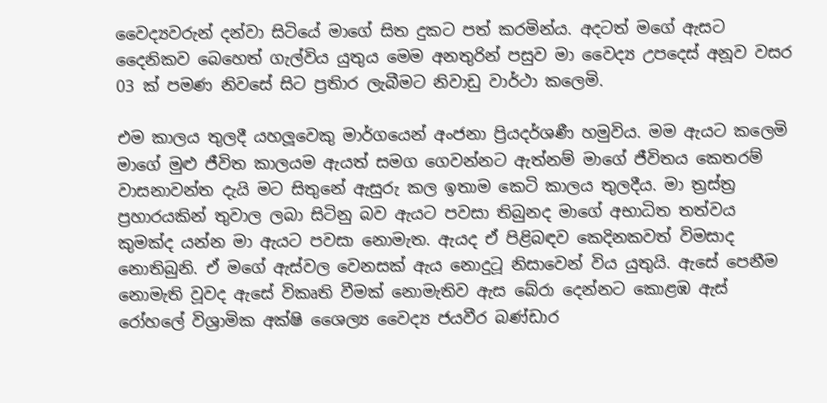වෛද්‍යවරුන් දන්වා සිටියේ මාගේ සිත දුකට පත් කරමින්ය. අදටත් මගේ ඇසට දෛනිකව බෙහෙත් ගැල්විය යුතුය මෙම අනතුරින් පසුව මා වෛද්‍ය උපදෙස් අනූව වසර 03 ක් පමණ නිවසේ සිට ප්‍රතිාර ලැබීමට නිවාඩු වාර්ථා කලෙමි.

එම කාලය තුලදී යහලූවෙකු මාර්ගයෙන් අංජනා ප්‍රියදර්ශණී හමුවිය. මම ඇයට කලෙමි මාගේ මුළු ජීවිත කාලයම ඇයත් සමග ගෙවන්නට ඇත්නම් මාගේ ජීවිතය කෙතරම් වාසනාවන්ත දැයි මට සිතුනේ ඇසුරු කල ඉතාම කෙටි කාලය තුලදීය. මා ත්‍රස්ත්‍ර ප්‍රහාරයකින් තුවාල ලබා සිටිනු බව ඇයට පවසා තිබුනද මාගේ අභාධිත තත්වය කුමක්ද යන්න මා ඇයට පවසා නොමැත. ඇයද ඒ පිළිබඳව කෙදිනකවත් විමසාද නොතිබුනි. ඒ මගේ ඇස්වල වෙනසක් ඇය නොදුටූ නිසාවෙන් විය යුතුයි. ඇසේ පෙනීම නොමැති වූවද ඇසේ විකෘති වීමක් නොමැතිව ඇස බේරා දෙන්නට කොළඹ ඇස් රෝහලේ විශ්‍රාමික අක්ෂි ශෛල්‍ය වෛද්‍ය ජයවීර බණ්ඩාර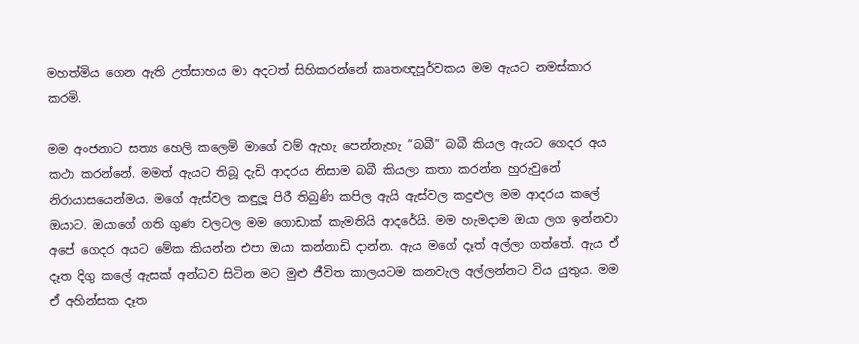මහත්මිය ගෙන ඇති උත්සාහය මා අදටත් සිහිකරන්නේ කෘතඥපූර්වකය මම ඇයට නමස්කාර කරමි.

මම අංජනාට සත්‍ය හෙලි කලෙමි මාගේ වම් ඇහැ පෙන්නැහැ ”බබී” බබී කියල ඇයට ගෙදර අය කථා කරන්නේ. මමත් ඇයට තිබූ දැඩි ආදරය නිසාම බබී කියලා කතා කරන්න හුරුවුනේ නිරායාසයෙන්මය. මගේ ඇස්වල කඳුලූ පිරී තිබුණි කපිල ඇයි ඇස්වල කදුළුල මම ආදරය කලේ ඔයාට. ඔයාගේ ගති ගුණ වලටල මම ගොඩාක් කැමතියි ආදරේයි. මම හැමදාම ඔයා ලග ඉන්නවා අපේ ගෙදර අයට මේක කියන්න එපා ඔයා කන්නාඩි දාන්න. ඇය මගේ දෑත් අල්ලා ගත්තේ. ඇය ඒ දෑත දිගු කලේ ඇසක් අන්ධව සිටින මට මුළු ජීවිත කාලයටම කනවැල අල්ලන්නට විය යුතුය. මම ඒ අහින්සක දෑත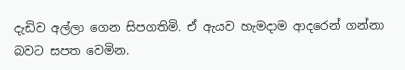දැඩිව අල්ලා ගෙන සිපගතිමි. ඒ ඇයව හැමදාම ආදරෙන් ගන්නා බවට සපත වෙමින.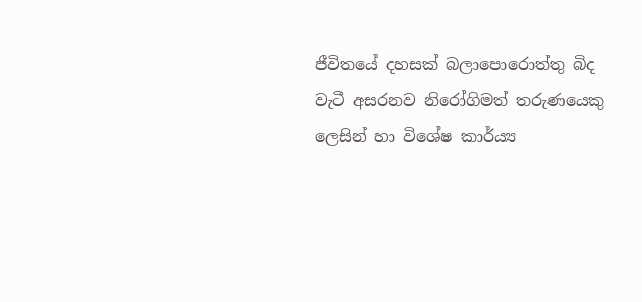ජීවිතයේ දහසක් බලාපොරොත්තු බිද වැටී අසරනව නිරෝගිමත් තරුණයෙකු ලෙසින් හා විශේෂ කාර්ය්‍ය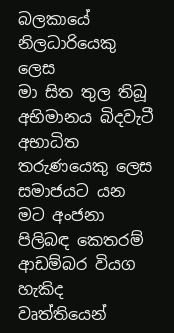බලකායේ නිලධාරියෙකු ලෙස
මා සිත තුල තිබූ අභිමානය බිදවැටී අභාධිත තරුණයෙකු ලෙස සමාජයට යන මට අංජනා පිලිබඳ කෙතරම් ආඩම්බර වියග හැකිද වෘත්තියෙන්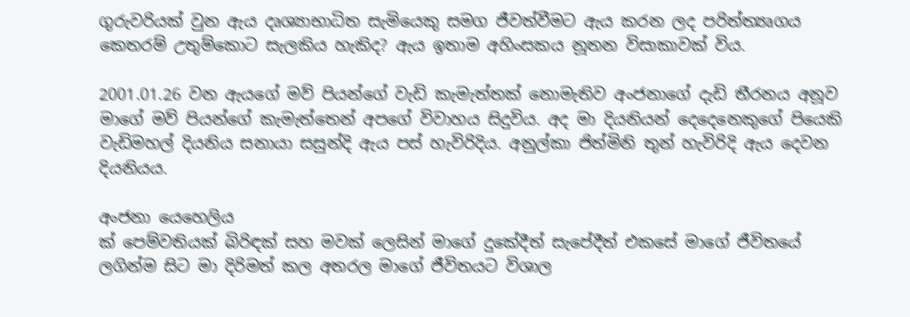ගුරුවරියක් වුන ඇය දෘශ්‍යාභාධිත සැමියෙකු සමග ජීවත්වීමට ඇය කරන ලද පරිත්ත්‍යෘගය කෙතරම් උතුම්කොට සැලකිය හැකිද? ඇය ඉතාම අහිංසකය නූතන විසාකාවක් විය.

2001.01.26 වන ඇයගේ මව් පියන්ගේ වැඩි කැමැත්තක් නොමැතිව අංජනාගේ දැඩි තීරනය අනූව මාගේ මව් පියන්ගේ කැමැත්තෙන් අපගේ විවාහය සිදුවිය. අද මා දියනියන් දෙදෙනෙකුගේ පියෙකි වැඩිමහල් දියනිය සනායා සසුන්දි ඇය පස් හැවිරිදිය. අනුල්කා ජිත්මිනි තුන් හැවිරිදි ඇය දෙවන දියනියය.

අංජනා යෙහෙලිය
ක් පෙම්වතියක් බිරිඳක් සහ මවක් ලෙසින් මාගේ දුකේදීත් සැපේදීත් එකසේ මාගේ ජීවිතයේ ලගින්ම සිට මා දිරිමත් කල අතරල මාගේ ජීවිතයට විශාල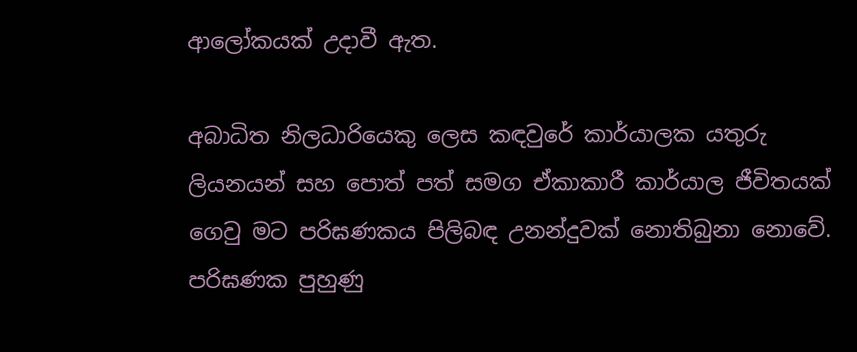ආලෝකයක් උදාවී ඇත.

අබාධිත නිලධාරියෙකු ලෙස කඳවුරේ කාර්යාලක යතුරු ලියනයන් සහ පොත් පත් සමග ඒකාකාරී කාර්යාල ජීවිතයක් ගෙවු මට පරිඝණකය පිලිබඳ උනන්දුවක් නොතිබුනා නොවේ. පරිඝණක පුහුණු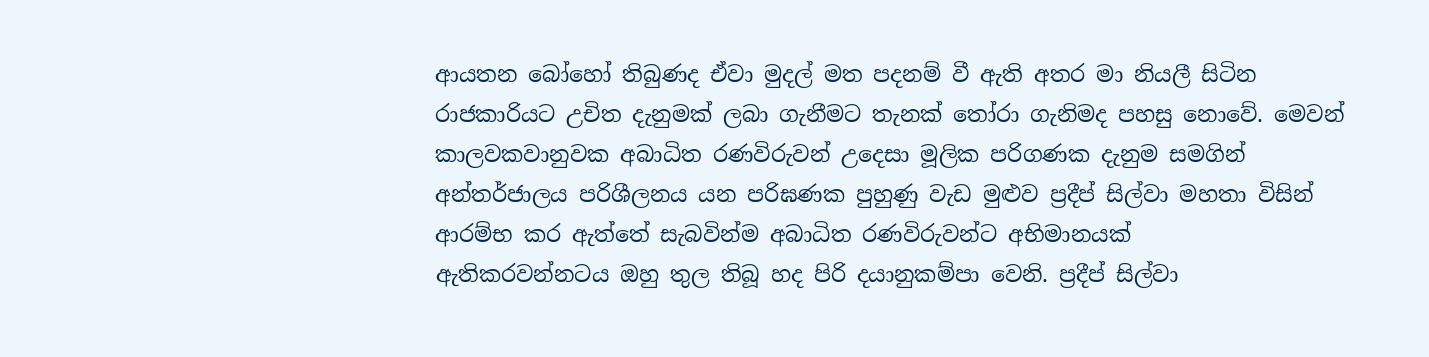ආයතන බෝහෝ තිබුණද ඒවා මුදල් මත පදනම් වී ඇති අතර මා නියලී සිටින රාජකාරියට උචිත දැනුමක් ලබා ගැනීමට තැනක් තෝරා ගැනිමද පහසු නොවේ. මෙවන් කාලවකවානුවක අබාධිත රණවිරුවන් උදෙසා මූලික පරිගණක දැනුම සමගින් අන්තර්ජාලය පරිශීලනය යන පරිඝණක පුහුණු වැඩ මුළුව ප්‍රදීප් සිල්වා මහතා විසින් ආරම්භ කර ඇත්තේ සැබවින්ම අබාධිත රණවිරුවන්ට අභිමානයක්
ඇතිකරවන්නටය ඔහු තුල තිබූ හද පිරි දයානුකම්පා වෙනි. ප්‍රදීප් සිල්වා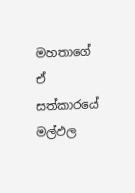මහතාගේ ඒ සත්කාරයේ මල්ඵල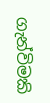ගැන්විමකි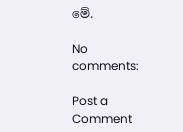මේ.

No comments:

Post a Comment